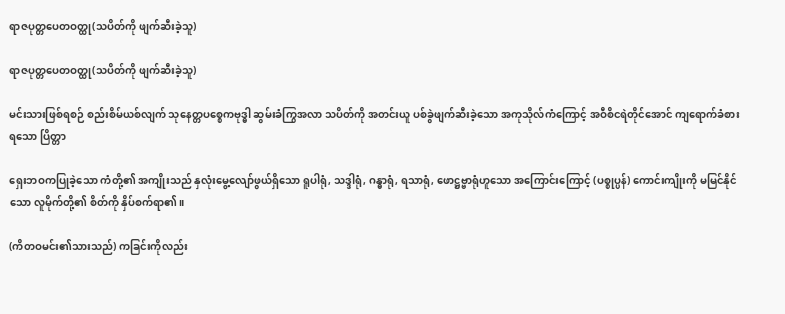ရာဇပုတ္တပေတဝတ္ထု(သပိတ်ကို ဖျက်ဆီးခဲ့သူ)

ရာဇပုတ္တပေတဝတ္ထု(သပိတ်ကို ဖျက်ဆီးခဲ့သူ)

မင်းသားဖြစ်ရစဉ် စည်းစိမ်ယစ်လျက် သုနေတ္တပစ္စေကဗုဒ္ဓါ ဆွမ်းခံကြွအလာ သပိတ်ကို အတင်းယူ ပစ်ခွဲဖျက်ဆီးခဲ့သော အကုသိုလ်ကံကြောင့် အဝီစိငရဲတိုင်အောင် ကျရောက်ခံစား ရသော ပြိတ္တာ

ရှေးဘဝကပြုခဲ့သော ကံတို့၏ အကျိုးသည် နှလုံးမွေ့လျော်ဖွယ်ရှိသော ရူပါရုံ, သဒ္ဒါရုံ, ဂန္ဓာရုံ, ရသာရုံ, ဖောဋ္ဌဗ္ဗာရုံဟူသော အကြောင်းကြောင့် (ပစ္စုပ္ပန်) ကောင်းကျိုးကို မမြင်နိုင်သော လူမိုက်တို့၏ စိတ်ကို နှိပ်စက်ရာ၏။

(ကိတဝမင်း၏သားသည်) ကခြင်းကိုလည်း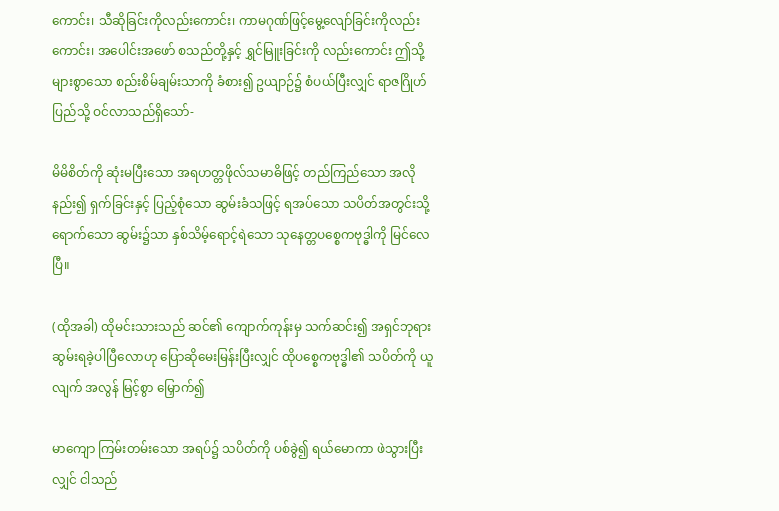ကောင်း၊ သီဆိုခြင်းကိုလည်းကောင်း၊ ကာမဂုဏ်ဖြင့်မွေ့လျော်ခြင်းကိုလည်းကောင်း၊ အပေါင်းအဖော် စသည်တို့နှင့် ရွှင်မြူးခြင်းကို လည်းကောင်း ဤသို့များစွာသော စည်းစိမ်ချမ်းသာကို ခံစား၍ ဥယျာဉ်၌ စံပယ်ပြီးလျှင် ရာဇဂြိုဟ်ပြည်သို့ ဝင်လာသည်ရှိသော်-

မိမိစိတ်ကို ဆုံးမပြီးသော အရဟတ္တဖိုလ်သမာဓိဖြင့် တည်ကြည်သော အလိုနည်း၍ ရှက်ခြင်းနှင့် ပြည့်စုံသော ဆွမ်းခံသဖြင့် ရအပ်သော သပိတ်အတွင်းသို့ ရောက်သော ဆွမ်း၌သာ နှစ်သိမ့်ရောင့်ရဲသော သုနေတ္တပစ္စေကဗုဒ္ဓါကို မြင်လေပြီ။

(ထိုအခါ) ထိုမင်းသားသည် ဆင်၏ ကျောက်ကုန်းမှ သက်ဆင်း၍ အရှင်ဘုရား ဆွမ်းရခဲ့ပါပြီလောဟု ပြောဆိုမေးမြန်းပြီးလျှင် ထိုပစ္စေကဗုဒ္ဓါ၏ သပိတ်ကို ယူလျက် အလွန် မြင့်စွာ မြှောက်၍

မာကျော ကြမ်းတမ်းသော အရပ်၌ သပိတ်ကို ပစ်ခွဲ၍ ရယ်မောကာ ဖဲသွားပြီးလျှင် ငါသည်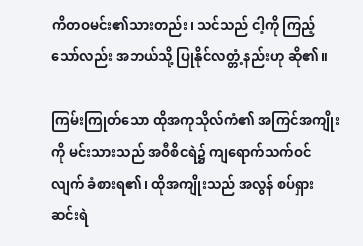ကိတဝမင်း၏သားတည်း၊ သင်သည် ငါ့ကို ကြည့်သော်လည်း အဘယ်သို့ ပြုနိုင်လတ္တံ့နည်းဟု ဆို၏။

ကြမ်းကြုတ်သော ထိုအကုသိုလ်ကံ၏ အကြင်အကျိုးကို မင်းသားသည် အဝီစိငရဲ၌ ကျရောက်သက်ဝင်လျက် ခံစားရ၏၊ ထိုအကျိုးသည် အလွန် စပ်ရှား ဆင်းရဲ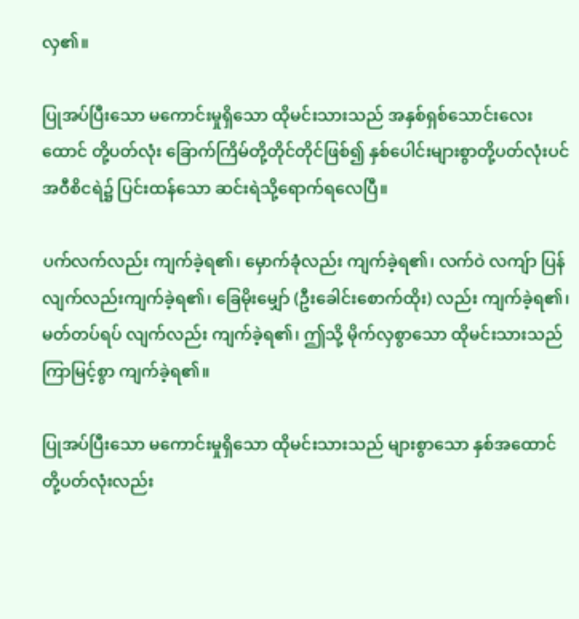လှ၏။

ပြုအပ်ပြီးသော မကောင်းမှုရှိသော ထိုမင်းသားသည် အနှစ်ရှစ်သောင်းလေးထောင် တို့ပတ်လုံး ခြောက်ကြိမ်တို့တိုင်တိုင်ဖြစ်၍ နှစ်ပေါင်းများစွာတို့ပတ်လုံးပင် အဝီစိငရဲ၌ ပြင်းထန်သော ဆင်းရဲသို့ရောက်ရလေပြီ။

ပက်လက်လည်း ကျက်ခဲ့ရ၏၊ မှောက်ခုံလည်း ကျက်ခဲ့ရ၏၊ လက်ဝဲ လကျ်ာ ပြန်လျက်လည်းကျက်ခဲ့ရ၏၊ ခြေမိုးမျှော် (ဦးခေါင်းစောက်ထိုး) လည်း ကျက်ခဲ့ရ၏၊ မတ်တပ်ရပ် လျက်လည်း ကျက်ခဲ့ရ၏၊ ဤသို့ မိုက်လှစွာသော ထိုမင်းသားသည် ကြာမြင့်စွာ ကျက်ခဲ့ရ၏။

ပြုအပ်ပြီးသော မကောင်းမှုရှိသော ထိုမင်းသားသည် များစွာသော နှစ်အထောင်တို့ပတ်လုံးလည်း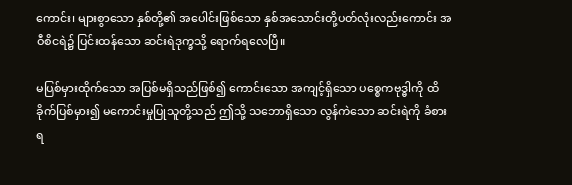ကောင်း၊ များစွာသော နှစ်တို့၏ အပေါင်းဖြစ်သော နှစ်အသောင်းတို့ပတ်လုံးလည်းကောင်း အဝီစိငရဲ၌ ပြင်းထန်သော ဆင်းရဲဒုက္ခသို့ ရောက်ရလေပြီ။

မပြစ်မှားထိုက်သော အပြစ်မရှိသည်ဖြစ်၍ ကောင်းသော အကျင့်ရှိသော ပစ္စေကဗုဒ္ဓါကို ထိခိုက်ပြစ်မှား၍ မကောင်းမှုပြုသူတို့သည် ဤသို့ သဘောရှိသော လွန်ကဲသော ဆင်းရဲကို ခံစားရ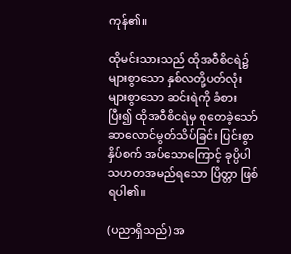ကုန်၏။

ထိုမင်းသားသည် ထိုအဝီစိငရဲ၌ များစွာသော နှစ်လတို့ပတ်လုံး များစွာသော ဆင်းရဲကို ခံစားပြီး၍ ထိုအဝီစိငရဲမှ စုတေခဲ့သော် ဆာလောင်မွတ်သိပ်ခြင်း ပြင်းစွာ နှိပ်စက် အပ်သောကြောင့် ခုပ္ပိပါသဟတအမည်ရသော ပြိတ္တာ ဖြစ်ရပါ၏။

(ပညာရှိသည်) အ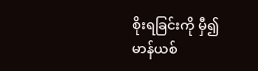စိုးရခြင်းကို မှီ၍ မာန်ယစ်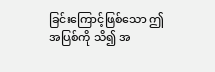ခြင်းကြောင့်ဖြစ်သော ဤအပြစ်ကို သိ၍ အ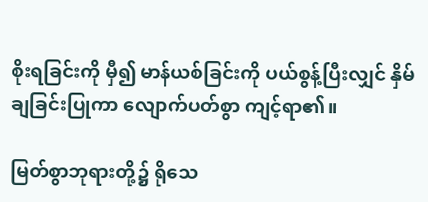စိုးရခြင်းကို မှီ၍ မာန်ယစ်ခြင်းကို ပယ်စွန့်ပြီးလျှင် နှိမ်ချခြင်းပြုကာ လျောက်ပတ်စွာ ကျင့်ရာ၏။

မြတ်စွာဘုရားတို့၌ ရိုသေ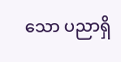သော ပညာရှိ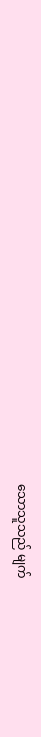သောသူသည် မျက်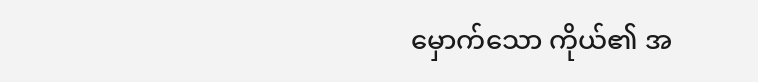မှောက်သော ကိုယ်၏ အ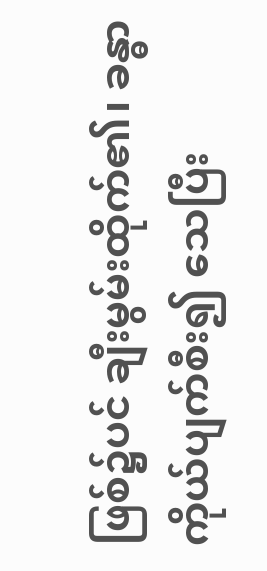ဖြစ်၌ပင် ချီးမွမ်းထိုက်၏၊ ခန္ဓာကိုယ်ပျက်စီး၍ သေပြီး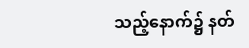သည့်နောက်၌ နတ်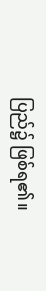ပြည်၌ ဖြစ်ရ၏။